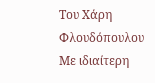Του Χάρη Φλουδόπουλου
Με ιδιαίτερη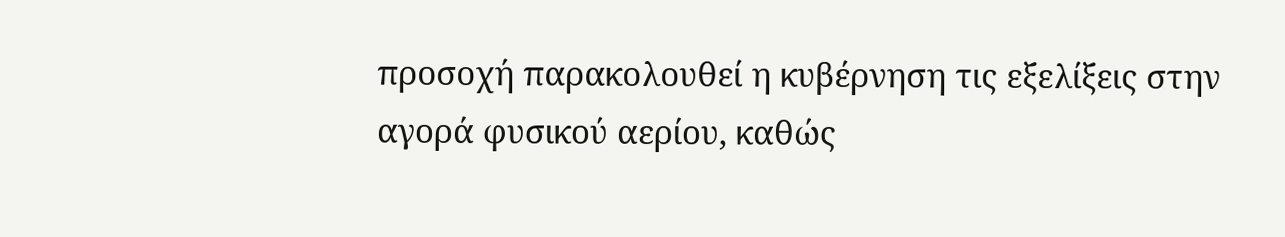προσοχή παρακολουθεί η κυβέρνηση τις εξελίξεις στην αγορά φυσικού αερίου, καθώς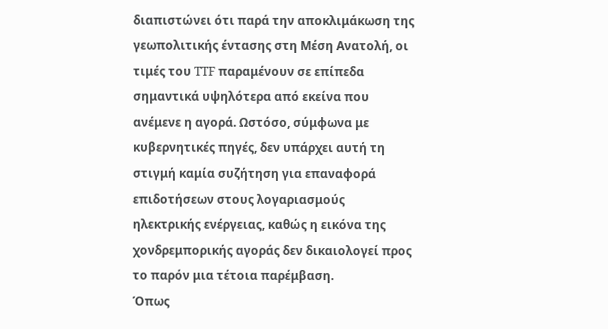διαπιστώνει ότι παρά την αποκλιμάκωση της γεωπολιτικής έντασης στη Μέση Ανατολή, οι τιμές του TTF παραμένουν σε επίπεδα σημαντικά υψηλότερα από εκείνα που ανέμενε η αγορά. Ωστόσο, σύμφωνα με κυβερνητικές πηγές, δεν υπάρχει αυτή τη στιγμή καμία συζήτηση για επαναφορά επιδοτήσεων στους λογαριασμούς ηλεκτρικής ενέργειας, καθώς η εικόνα της χονδρεμπορικής αγοράς δεν δικαιολογεί προς το παρόν μια τέτοια παρέμβαση.
Όπως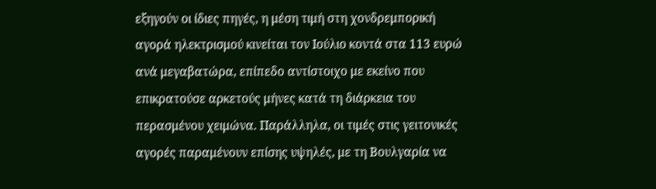εξηγούν οι ίδιες πηγές, η μέση τιμή στη χονδρεμπορική αγορά ηλεκτρισμού κινείται τον Ιούλιο κοντά στα 113 ευρώ ανά μεγαβατώρα, επίπεδο αντίστοιχο με εκείνο που επικρατούσε αρκετούς μήνες κατά τη διάρκεια του περασμένου χειμώνα. Παράλληλα, οι τιμές στις γειτονικές αγορές παραμένουν επίσης υψηλές, με τη Βουλγαρία να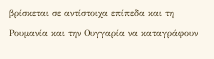βρίσκεται σε αντίστοιχα επίπεδα και τη Ρουμανία και την Ουγγαρία να καταγράφουν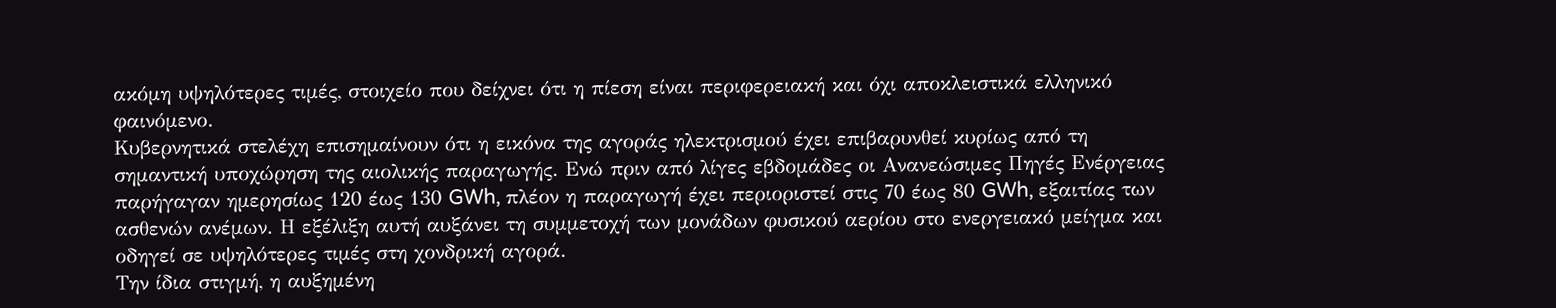ακόμη υψηλότερες τιμές, στοιχείο που δείχνει ότι η πίεση είναι περιφερειακή και όχι αποκλειστικά ελληνικό φαινόμενο.
Κυβερνητικά στελέχη επισημαίνουν ότι η εικόνα της αγοράς ηλεκτρισμού έχει επιβαρυνθεί κυρίως από τη σημαντική υποχώρηση της αιολικής παραγωγής. Ενώ πριν από λίγες εβδομάδες οι Ανανεώσιμες Πηγές Ενέργειας παρήγαγαν ημερησίως 120 έως 130 GWh, πλέον η παραγωγή έχει περιοριστεί στις 70 έως 80 GWh, εξαιτίας των ασθενών ανέμων. Η εξέλιξη αυτή αυξάνει τη συμμετοχή των μονάδων φυσικού αερίου στο ενεργειακό μείγμα και οδηγεί σε υψηλότερες τιμές στη χονδρική αγορά.
Την ίδια στιγμή, η αυξημένη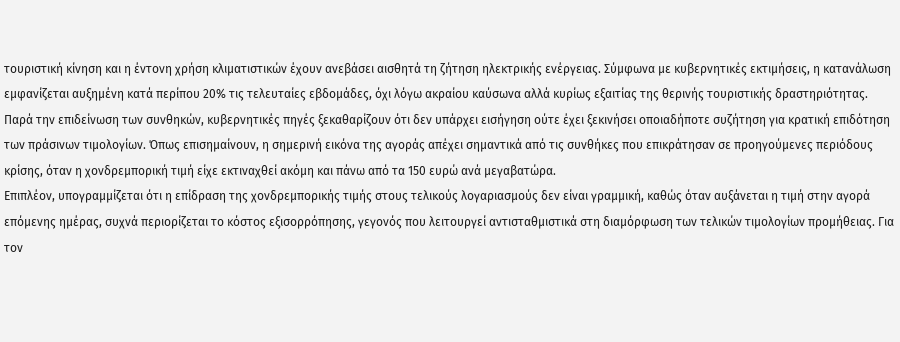τουριστική κίνηση και η έντονη χρήση κλιματιστικών έχουν ανεβάσει αισθητά τη ζήτηση ηλεκτρικής ενέργειας. Σύμφωνα με κυβερνητικές εκτιμήσεις, η κατανάλωση εμφανίζεται αυξημένη κατά περίπου 20% τις τελευταίες εβδομάδες, όχι λόγω ακραίου καύσωνα αλλά κυρίως εξαιτίας της θερινής τουριστικής δραστηριότητας.
Παρά την επιδείνωση των συνθηκών, κυβερνητικές πηγές ξεκαθαρίζουν ότι δεν υπάρχει εισήγηση ούτε έχει ξεκινήσει οποιαδήποτε συζήτηση για κρατική επιδότηση των πράσινων τιμολογίων. Όπως επισημαίνουν, η σημερινή εικόνα της αγοράς απέχει σημαντικά από τις συνθήκες που επικράτησαν σε προηγούμενες περιόδους κρίσης, όταν η χονδρεμπορική τιμή είχε εκτιναχθεί ακόμη και πάνω από τα 150 ευρώ ανά μεγαβατώρα.
Επιπλέον, υπογραμμίζεται ότι η επίδραση της χονδρεμπορικής τιμής στους τελικούς λογαριασμούς δεν είναι γραμμική, καθώς όταν αυξάνεται η τιμή στην αγορά επόμενης ημέρας, συχνά περιορίζεται το κόστος εξισορρόπησης, γεγονός που λειτουργεί αντισταθμιστικά στη διαμόρφωση των τελικών τιμολογίων προμήθειας. Για τον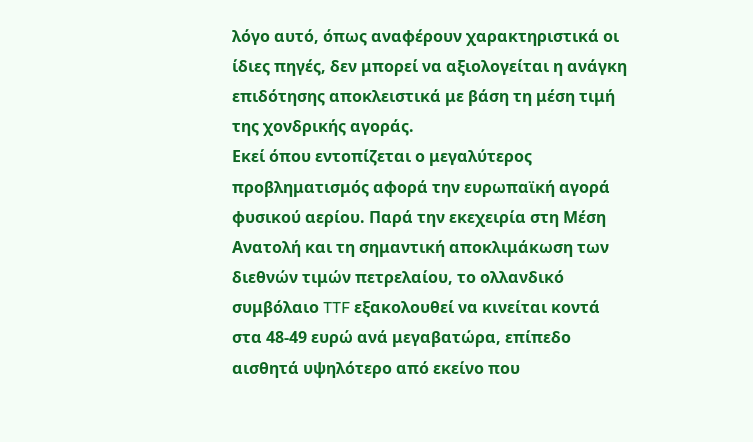λόγο αυτό, όπως αναφέρουν χαρακτηριστικά οι ίδιες πηγές, δεν μπορεί να αξιολογείται η ανάγκη επιδότησης αποκλειστικά με βάση τη μέση τιμή της χονδρικής αγοράς.
Εκεί όπου εντοπίζεται ο μεγαλύτερος προβληματισμός αφορά την ευρωπαϊκή αγορά φυσικού αερίου. Παρά την εκεχειρία στη Μέση Ανατολή και τη σημαντική αποκλιμάκωση των διεθνών τιμών πετρελαίου, το ολλανδικό συμβόλαιο TTF εξακολουθεί να κινείται κοντά στα 48-49 ευρώ ανά μεγαβατώρα, επίπεδο αισθητά υψηλότερο από εκείνο που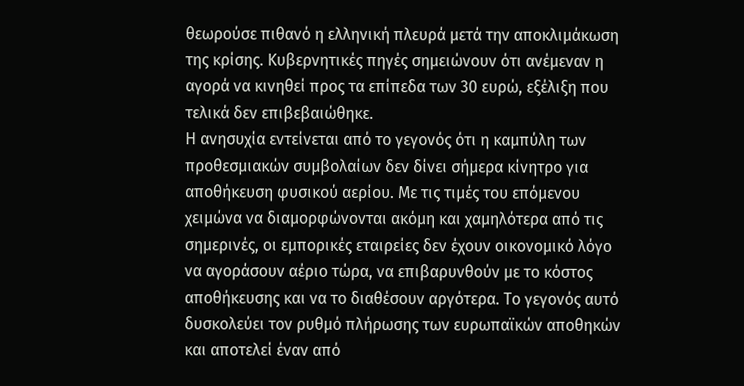θεωρούσε πιθανό η ελληνική πλευρά μετά την αποκλιμάκωση της κρίσης. Κυβερνητικές πηγές σημειώνουν ότι ανέμεναν η αγορά να κινηθεί προς τα επίπεδα των 30 ευρώ, εξέλιξη που τελικά δεν επιβεβαιώθηκε.
Η ανησυχία εντείνεται από το γεγονός ότι η καμπύλη των προθεσμιακών συμβολαίων δεν δίνει σήμερα κίνητρο για αποθήκευση φυσικού αερίου. Με τις τιμές του επόμενου χειμώνα να διαμορφώνονται ακόμη και χαμηλότερα από τις σημερινές, οι εμπορικές εταιρείες δεν έχουν οικονομικό λόγο να αγοράσουν αέριο τώρα, να επιβαρυνθούν με το κόστος αποθήκευσης και να το διαθέσουν αργότερα. Το γεγονός αυτό δυσκολεύει τον ρυθμό πλήρωσης των ευρωπαϊκών αποθηκών και αποτελεί έναν από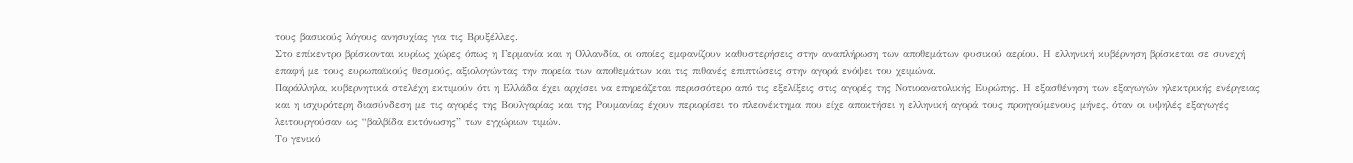τους βασικούς λόγους ανησυχίας για τις Βρυξέλλες.
Στο επίκεντρο βρίσκονται κυρίως χώρες όπως η Γερμανία και η Ολλανδία, οι οποίες εμφανίζουν καθυστερήσεις στην αναπλήρωση των αποθεμάτων φυσικού αερίου. Η ελληνική κυβέρνηση βρίσκεται σε συνεχή επαφή με τους ευρωπαϊκούς θεσμούς, αξιολογώντας την πορεία των αποθεμάτων και τις πιθανές επιπτώσεις στην αγορά ενόψει του χειμώνα.
Παράλληλα, κυβερνητικά στελέχη εκτιμούν ότι η Ελλάδα έχει αρχίσει να επηρεάζεται περισσότερο από τις εξελίξεις στις αγορές της Νοτιοανατολικής Ευρώπης. Η εξασθένηση των εξαγωγών ηλεκτρικής ενέργειας και η ισχυρότερη διασύνδεση με τις αγορές της Βουλγαρίας και της Ρουμανίας έχουν περιορίσει το πλεονέκτημα που είχε αποκτήσει η ελληνική αγορά τους προηγούμενους μήνες, όταν οι υψηλές εξαγωγές λειτουργούσαν ως “βαλβίδα εκτόνωσης” των εγχώριων τιμών.
Το γενικό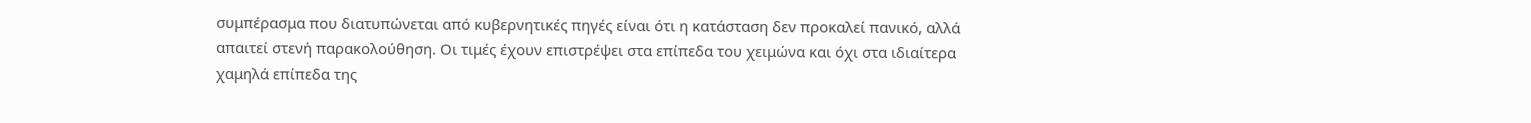συμπέρασμα που διατυπώνεται από κυβερνητικές πηγές είναι ότι η κατάσταση δεν προκαλεί πανικό, αλλά απαιτεί στενή παρακολούθηση. Οι τιμές έχουν επιστρέψει στα επίπεδα του χειμώνα και όχι στα ιδιαίτερα χαμηλά επίπεδα της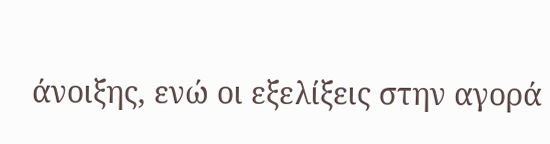άνοιξης, ενώ οι εξελίξεις στην αγορά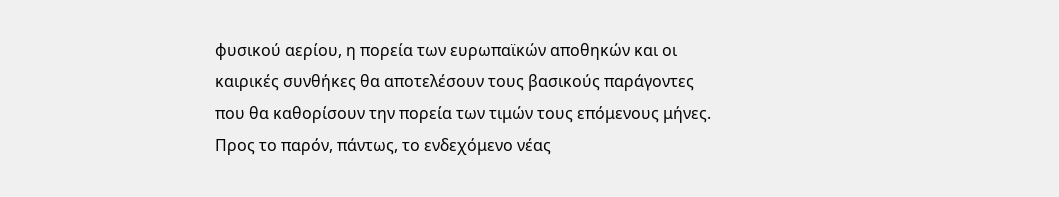φυσικού αερίου, η πορεία των ευρωπαϊκών αποθηκών και οι καιρικές συνθήκες θα αποτελέσουν τους βασικούς παράγοντες που θα καθορίσουν την πορεία των τιμών τους επόμενους μήνες. Προς το παρόν, πάντως, το ενδεχόμενο νέας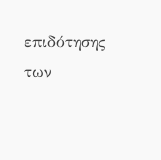επιδότησης των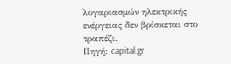λογαριασμών ηλεκτρικής ενέργειας δεν βρίσκεται στο τραπέζι.
Πηγή: capital.gr